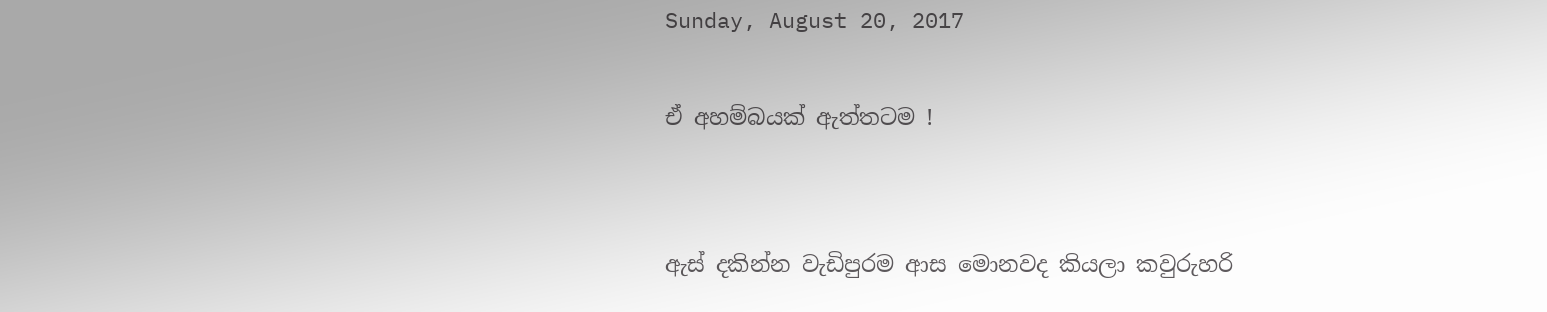Sunday, August 20, 2017

ඒ අහම්බයක් ඇත්තටම !


ඇස් දකින්න වැඩිපුරම ආස මොනවද කියලා කවුරුහරි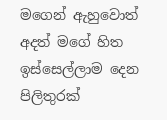මගෙන් ඇහුවොත්  අදත් මගේ හිත ඉස්සෙල්ලාම දෙන පිලිතුරක්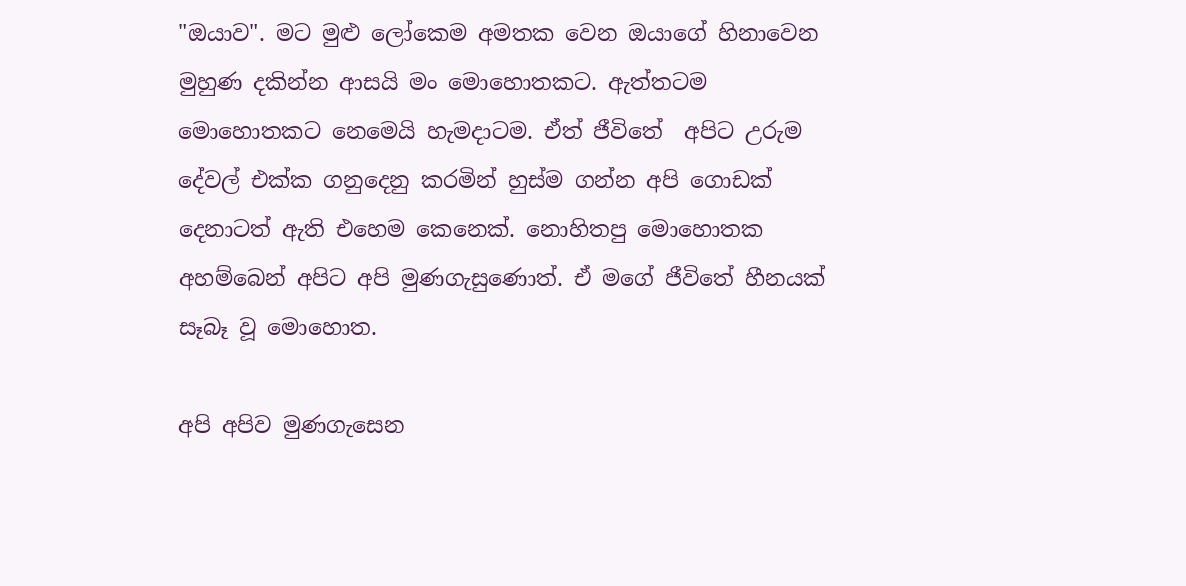"ඔයාව". මට මුළු ලෝකෙම අමතක වෙන ඔයාගේ හිනාවෙන මුහුණ දකින්න ආසයි මං මොහොතකට. ඇත්තටම මොහොතකට නෙමෙයි හැමදාටම. ඒත් ජීවිතේ  අපිට උරුම දේවල් එක්ක ගනුදෙනු කරමින් හුස්ම ගන්න අපි ගොඩක් දෙනාටත් ඇති එහෙම කෙනෙක්. නොහිතපු මොහොතක අහම්බෙන් අපිට අපි මුණගැසුණොත්. ඒ මගේ ජීවිතේ හීනයක් සෑබෑ වූ මොහොත.

අපි අපිව මුණගැසෙන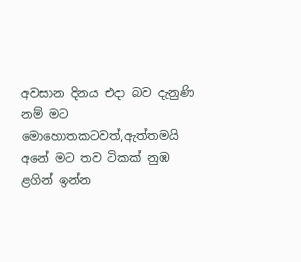අවසාන දිනය එදා බව දැනුණි නම් මට මොහොතකටවත්,ඇත්තමයි අනේ මට තව ටිකක් නුඹ ළගින් ඉන්න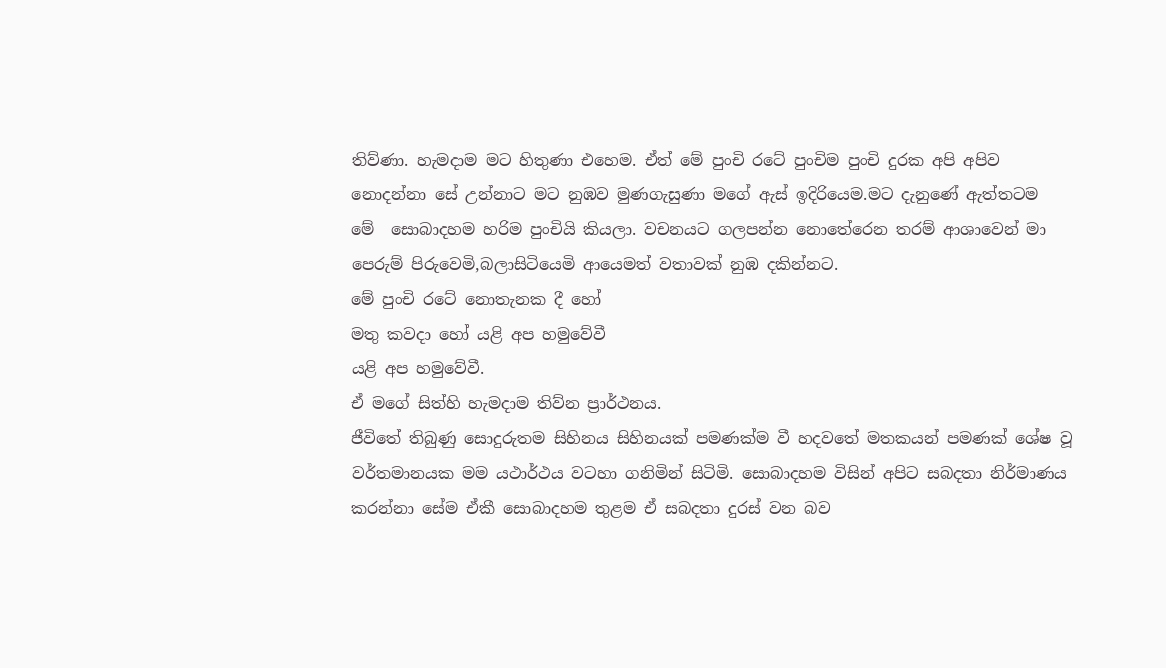තිව්ණා. හැමදාම මට හිතුණා එහෙම. ඒත් මේ පුංචි රටේ පුංචිම පුංචි දුරක අපි අපිව නොදන්නා සේ උන්නාට මට නුඹව මුණගැසුණා මගේ ඇස් ඉදිරියෙම.මට දැනුණේ ඇත්තටම  මේ  සොබාදහම හරිම පුංචියි කියලා. වචනයට ගලපන්න නොතේරෙන තරම් ආශාවෙන් මා පෙරුම් පිරුවෙමි,බලාසිටියෙමි ආයෙමත් වතාවක් නුඹ දකින්නට.
මේ පුංචි රටේ නොතැනක දී ‍හෝ
මතු කවදා හෝ යළි අප හමු‍වේවී
යළි අප හමු‍වේවී.
ඒ මගේ සිත්හි හැමදාම තිව්න ප්‍රාර්ථනය.
ජීවිතේ තිබුණු සොදුරුතම සිහිනය සිහිනයක් පමණක්ම වී හදවතේ මතකයන් පමණක් ශේෂ වූ වර්තමානයක මම යථාර්ථය වටහා ගනිමින් සිටිමි. සොබාදහම විසින් අපිට සබදතා නිර්මාණය කරන්නා සේම ඒකී සොබාදහම තුළම ඒ සබදතා දුරස් වන බව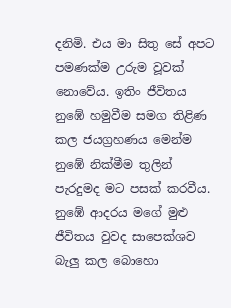දනිමි. එය මා සිතු සේ අපට පමණක්ම උරුම වූවක් නොවේය. ඉතිං ජීවිතය නුඹේ හමුවීම සමග තිළිණ කල ජයග්‍රහණය මෙන්ම නුඹේ නික්මීම තුලින් පැරදුමද මට පසක් කරවීය. නුඹේ ආදරය මගේ මුළු ජීවිතය වුවද සාපෙක්ශව බැලු කල බොහො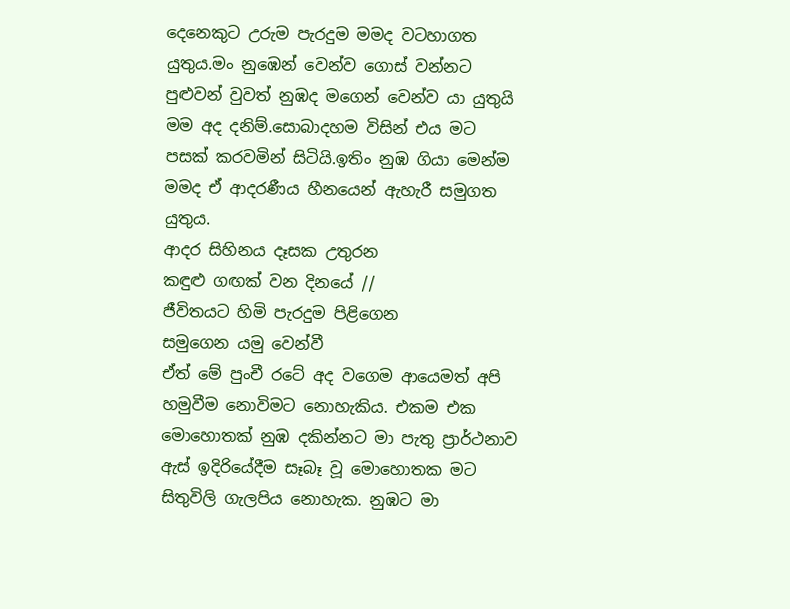දෙනෙකුට උරුම පැරදුම මමද වටහාගත යුතුය.මං නුඹෙන් වෙන්ව ගොස් වන්නට පුළුවන් වුවත් නුඹද මගෙන් වෙන්ව යා යුතුයි මම අද දනිම්.සොබාදහම විසින් එය මට පසක් කරවමින් සිටියි.ඉතිං නුඹ ගියා මෙන්ම මමද ඒ ආදරණීය හීනයෙන් ඇහැරී සමුගත යුතුය.
ආදර සිහිනය දෑසක උතුරන
කඳුළු ගඟක් වන දිනයේ //
ජීවිතයට හිමි පැරදුම පිළිගෙන
සමුගෙන යමු වෙන්වී
ඒත් මේ පුංචී රටේ අද වගෙම ආයෙමත් අපි හමුවීම නොවිමට නොහැකිය. එකම එක මොහොතක් නුඹ දකින්නට මා පැතු ප්‍රාර්ථනාව ඇස් ඉදිරියේදීම සෑබෑ වූ මොහොතක මට සිතුවිලි ගැලපිය නොහැක. නුඹට මා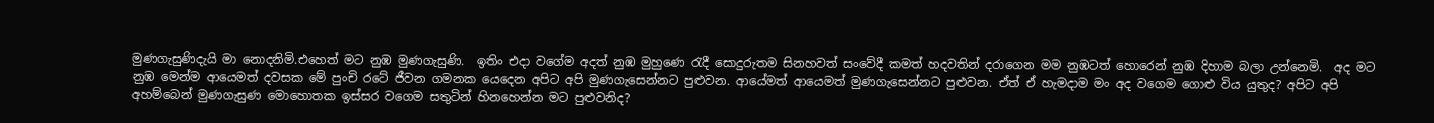මුණගැසුණිදැයි මා නොදනිමි.එහෙත් මට නුඹ මුණගැසුණි.  ඉතිං එදා වගේම අදත් නුඹ මුහුණෙ රැදී සොදුරුතම සිනහවත් සංවේදී කමත් හදවතින් දරාගෙන මම නුඹටත් හොරෙන් නුඹ දිහාම බලා උන්නෙමි.  අද මට නුඹ මෙන්ම ආයෙමත් දවසක මේ පුංචි රටේ ජීවන ගමනක යෙදෙන අපිට අපි මුණගැසෙන්නට පුළුවන. ආයේමත් ආයෙමත් මුණගැසෙන්නට පුළුවන. ඒත් ඒ හැමදාම මං අද වගෙම ගොළු විය යුතුද? අපිට අපි අහම්බෙන් මුණගැසුණ මොහොතක ඉස්සර වගෙම සතුටින් හිනහෙන්න මට පුළුවනිද?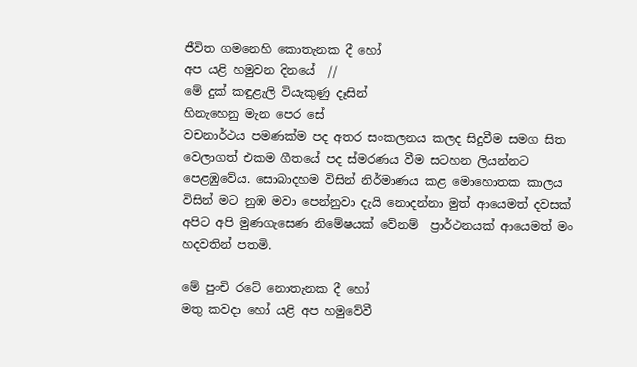ජීවිත ගමනෙහි කොතැනක දී හෝ
අප යළි හමුවන දිනයේ  //
මේ දුක් කඳුළැලි වියැකුණු දෑසින්
හිනැහෙනු මැන පෙර සේ
වචනාර්ථය පමණක්ම පද අතර සංකලනය කලද සිදුවීම සමග සිත වෙලාගත් එකම ගීතයේ පද ස්මරණය වීම සටහන ලියන්නට පෙළඹුවේය. සොබාදහම විසින් නිර්මාණය කළ මොහොතක කාලය විසින් මට නුඹ මවා පෙන්නුවා දැයි නොදන්නා මුත් ආයෙමත් දවසක් අපිට අපි මුණගැසෙණ නිමේෂයක් වේනම්  ප්‍රාර්ථනයක් ආයෙමත් මං හදවතින් පතමි.

මේ පුංචි රටේ නොතැනක දී ‍හෝ
මතු කවදා හෝ යළි අප හමු‍වේවී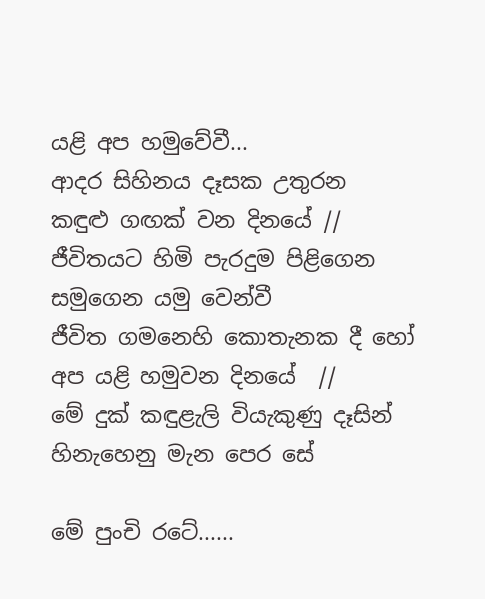යළි අප හමු‍වේවී...
ආදර සිහිනය දෑසක උතුරන
කඳුළු ගඟක් වන දිනයේ //
ජීවිතයට හිමි පැරදුම පිළිගෙන
සමුගෙන යමු වෙන්වී
ජීවිත ගමනෙහි කොතැනක දී හෝ
අප යළි හමුවන දිනයේ  //
මේ දුක් කඳුළැලි වියැකුණු දෑසින්
හිනැහෙනු මැන පෙර සේ

මේ පුංචි රටේ......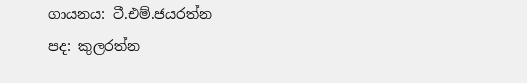ගායනය: ටී.එම්.ජයරත්න
පද: කුලරත්න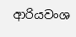ආරියවංශ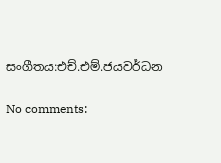සංගීතය:එච්.එම්.ජයවර්ධන

No comments: